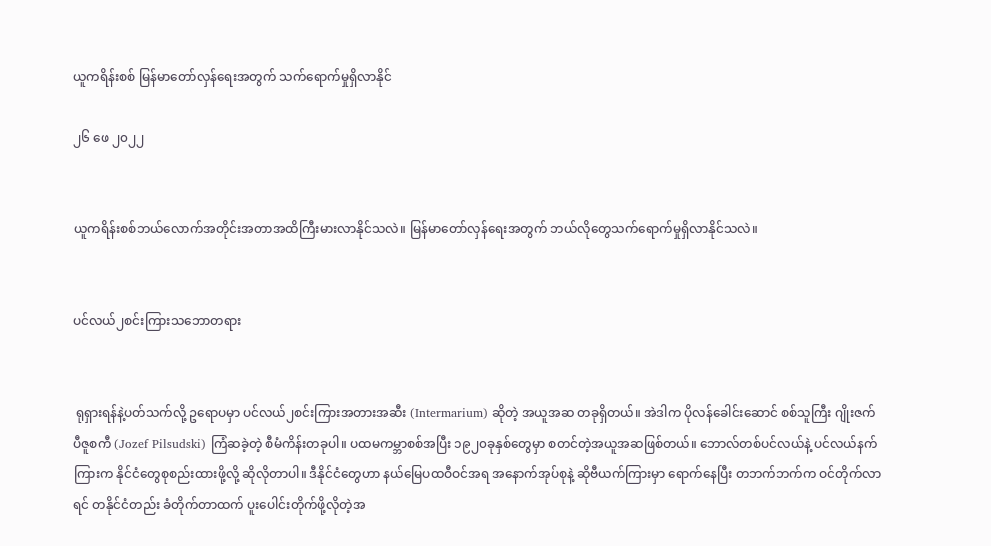ယူကရိန်းစစ် မြန်မာတော်လှန်ရေးအတွက် သက်ရောက်မှုရှိလာနိုင်

၂၆ ဖေ ၂၀၂၂


ယူကရိန်းစစ်ဘယ်လောက်အတိုင်းအတာအထိကြီးမားလာနိုင်သလဲ။ မြန်မာတော်လှန်ရေးအတွက် ဘယ်လိုတွေသက်ရောက်မှုရှိလာနိုင်သလဲ။


ပင်လယ်၂စင်းကြားသဘောတရား


 ရုရှားရန်နဲ့ပတ်သက်လို့ ဥရောပမှာ ပင်လယ်၂စင်းကြားအတားအဆီး (Intermarium) ဆိုတဲ့ အယူအဆ တခုရှိတယ်။ အဲဒါက ပိုလန်ခေါင်းဆောင် စစ်သူကြီး ဂျိုးဇက်ပီဇူစကီ (Jozef Pilsudski) ကြံဆခဲ့တဲ့ စီမံကိန်းတခုပါ။ ပထမကမ္ဘာစစ်အပြီး ၁၉၂၀ခုနှစ်တွေမှာ စတင်တဲ့အယူအဆဖြစ်တယ်။ ဘောလ်တစ်ပင်လယ်နဲ့ ပင်လယ်နက်ကြားက နိုင်ငံတွေစုစည်းထားဖို့လို့ ဆိုလိုတာပါ။ ဒီနိုင်ငံတွေဟာ နယ်မြေပထဝီဝင်အရ အနောက်အုပ်စုနဲ့ ဆိုဗီယက်ကြားမှာ ရောက်နေပြီး တဘက်ဘက်က ဝင်တိုက်လာရင် တနိုင်ငံတည်း ခံတိုက်တာထက် ပူးပေါင်းတိုက်ဖို့လိုတဲ့အ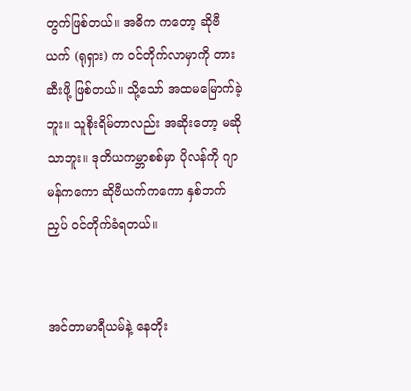တွက်ဖြစ်တယ်။ အဓိက ကတော့ ဆိုဗီယက် (ရုရှား) က ဝင်တိုက်လာမှာကို တားဆီးဖို့ ဖြစ်တယ်။ သို့သော် အထမမြောက်ခဲ့ဘူး။ သူစိုးရိမ်တာလည်း အဆိုးတော့ မဆိုသာဘူး။ ဒုတိယကမ္ဘာစစ်မှာ ပိုလန်ကို ဂျာမန်ကကော ဆိုဗီယက်ကကော နှစ်ဘက်ညှပ် ဝင်တိုက်ခံရတယ်။


အင်တာမာရီယမ်နဲ့ နေတိုး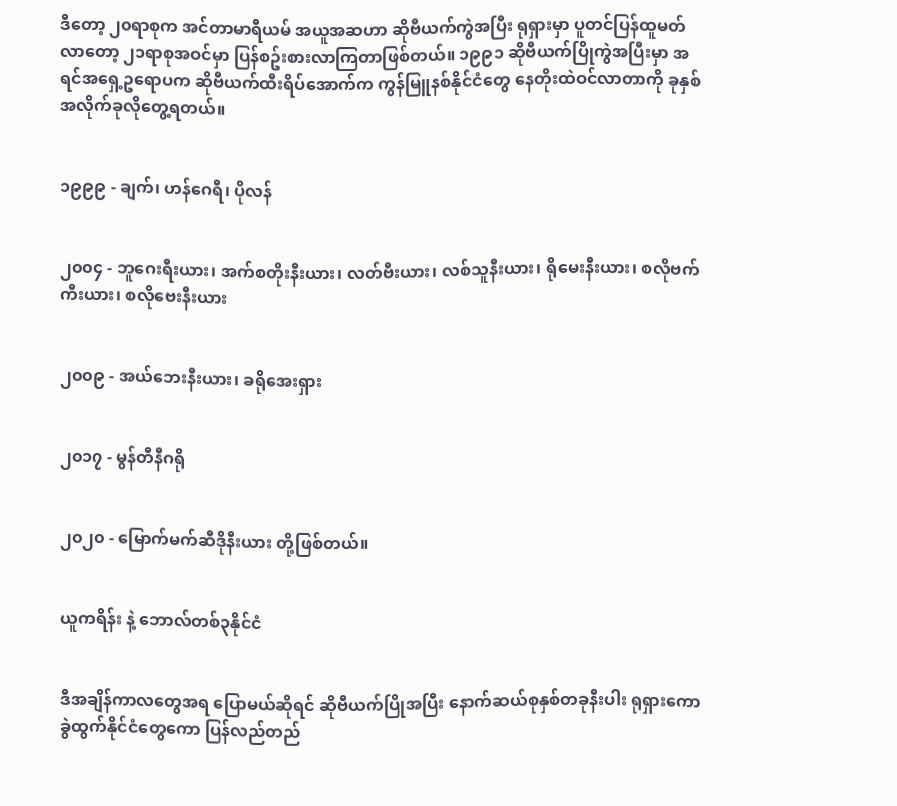ဒီတော့ ၂၀ရာစုက အင်တာမာရီယမ် အယူအဆဟာ ဆိုဗီယက်ကွဲအပြီး ရုရှားမှာ ပူတင်ပြန်ထူမတ်လာတော့ ၂၁ရာစုအဝင်မှာ ပြန်စဥ်းစားလာကြတာဖြစ်တယ်။ ၁၉၉၁ ဆိုဗီယက်ပြိုကွဲအပြီးမှာ အရင်အရှေ့ဥရောပက ဆိုဗီယက်ထီးရိပ်အောက်က ကွန်မြူနစ်နိုင်ငံတွေ နေတိုးထဲဝင်လာတာကို ခုနှစ်အလိုက်ခုလိုတွေ့ရတယ်။


၁၉၉၉ - ချက်၊ ဟန်ဂေရီ၊ ပိုလန်


၂၀၀၄ - ဘူဂေးရီးယား၊ အက်စတိုးနီးယား၊ လတ်ဗီးယား၊ လစ်သူနီးယား၊ ရိုမေးနီးယား၊ စလိုဗက်ကီးယား၊ စလိုဗေးနီးယား


၂၀၀၉ - အယ်ဘေးနီးယား၊ ခရိုအေးရှား


၂၀၁၇ - မွန်တီနီဂရို


၂၀၂၀ - မြောက်မက်ဆီဒိုနီးယား တို့ဖြစ်တယ်။


ယူကရိန်း နဲ့ ဘောလ်တစ်၃နိုင်ငံ


ဒီအချိန်ကာလတွေအရ ပြောမယ်ဆိုရင် ဆိုဗီယက်ပြိုအပြီး နောက်ဆယ်စုနှစ်တခုနီးပါး ရုရှားကော ခွဲထွက်နိုင်ငံတွေကော ပြန်လည်တည်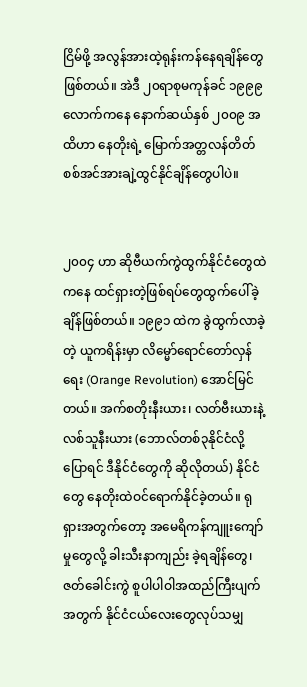ငြိမ်ဖို့ အလွန်အားထဲ့ရုန်းကန်နေရချိန်တွေဖြစ်တယ်။ အဲဒီ ၂၀ရာစုမကုန်ခင် ၁၉၉၉ လောက်ကနေ နောက်ဆယ်နှစ် ၂၀၀၉ အထိဟာ နေတိုးရဲ့ မြောက်အတ္တလန်တိတ် စစ်အင်အားချဲ့ထွင်နိုင်ချိန်တွေပါပဲ။


၂၀၀၄ ဟာ ဆိုဗီယက်ကွဲထွက်နိုင်ငံတွေထဲကနေ ထင်ရှားတဲ့ဖြစ်ရပ်တွေထွက်ပေါ်ခဲ့ချိန်ဖြစ်တယ်။ ၁၉၉၁ ထဲက ခွဲထွက်လာခဲ့တဲ့ ယူကရိန်းမှာ လိမ္မော်ရောင်တော်လှန်ရေး (Orange Revolution) အောင်မြင်တယ်။ အက်စတိုးနီးယား၊ လတ်ဗီးယားနဲ့ လစ်သူနီးယား (ဘောလ်တစ်၃နိုင်ငံလို့ပြောရင် ဒီနိုင်ငံတွေကို ဆိုလိုတယ်) နိုင်ငံတွေ နေတိုးထဲဝင်ရောက်နိုင်ခဲ့တယ်။ ရုရှားအတွက်တော့ အမေရိကန်ကျူးကျော်မှုတွေလို့ ခါးသီးနာကျည်း ခဲ့ရချိန်တွေ၊ ဇတ်ခေါင်းကွဲ စူပါပါဝါအထည်ကြီးပျက်အတွက် နိုင်ငံငယ်လေးတွေလုပ်သမျှ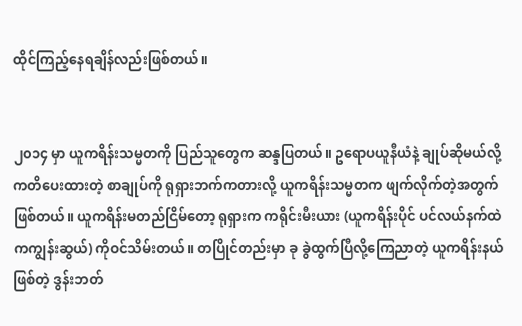ထိုင်ကြည့်နေရချိန်လည်းဖြစ်တယ်။


၂၀၁၄ မှာ ယူကရိန်းသမ္မတကို ပြည်သူတွေက ဆန္ဒပြတယ်။ ဥရောပယူနီယံနဲ့ ချုပ်ဆိုမယ်လို့ ကတိပေးထားတဲ့ စာချုပ်ကို ရုရှားဘက်ကတားလို့ ယူကရိန်းသမ္မတက ဖျက်လိုက်တဲ့အတွက်ဖြစ်တယ်။ ယူကရိန်းမတည်ငြိမ်တော့ ရုရှားက ကရိုင်းမီးယား (ယူကရိန်းပိုင် ပင်လယ်နက်ထဲကကျွန်းဆွယ်) ကိုဝင်သိမ်းတယ်။ တပြိုင်တည်းမှာ ခု ခွဲထွက်ပြီလို့ကြေညာတဲ့ ယူကရိန်းနယ်ဖြစ်တဲ့ ဒွန်းဘတ်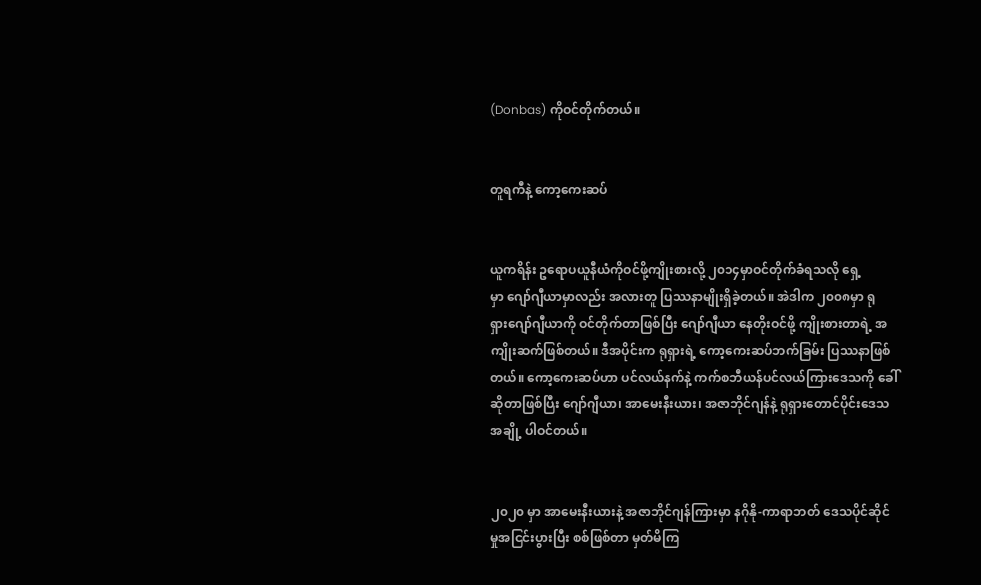(Donbas) ကိုဝင်တိုက်တယ်။


တူရကီနဲ့ ကော့ကေးဆပ်


ယူကရိန်း ဥရောပယူနီယံကိုဝင်ဖို့ကျိုးစားလို့ ၂၀၁၄မှာဝင်တိုက်ခံရသလို ရှေ့မှာ ‌ဂျော်ဂျီယာမှာလည်း အလားတူ ပြဿနာမျိုးရှိခဲ့တယ်။ အဲဒါက ၂၀၀၈မှာ ရုရှား‌ဂျော်ဂျီယာကို ဝင်တိုက်တာဖြစ်ပြီး ဂျော်ဂျီယာ နေတိုးဝင်ဖို့ ကျိုးစားတာရဲ့ အကျိုးဆက်ဖြစ်တယ်။ ဒီအပိုင်းက ရုရှားရဲ့ ကော့ကေးဆပ်ဘက်ခြမ်း ပြဿနာဖြစ်တယ်။ ကော့ကေးဆပ်ဟာ ပင်လယ်နက်နဲ့ ကက်စဘီယန်ပင်လယ်ကြားဒေသကို ခေါ်ဆိုတာဖြစ်ပြီး ဂျော်ဂျီယာ၊ အာမေးနီးယား၊ အဇာဘိုင်ဂျန်နဲ့ ရုရှားတောင်ပိုင်းဒေသအချို့ ပါဝင်တယ်။


၂၀၂၀ မှာ အာမေးနီးယားနဲ့ အဇာဘိုင်ဂျန်ကြားမှာ နဂိုနို-ကာရာဘတ် ဒေသပိုင်ဆိုင်မှုအငြင်းပွားပြီး စစ်ဖြစ်တာ မှတ်မိကြ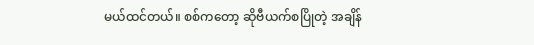မယ်ထင်တယ်။ စစ်ကတော့ ဆိုဗီယက်စပြိုတဲ့ အချိန်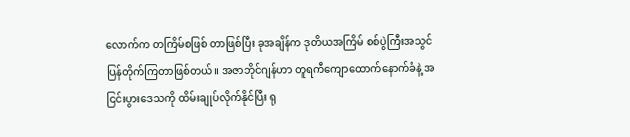လောက်က တကြိမ်စဖြစ် တာဖြစ်ပြီး ခုအချိန်က ဒုတိယအကြိမ် စစ်ပွဲကြီးအသွင်ပြန်တိုက်ကြတာဖြစ်တယ်။ အဇာဘိုင်ဂျန်ဟာ တူရကီကျောထောက်နောက်ခံနဲ့ အငြင်းပွားဒေသကို ထိမ်းချုပ်လိုက်နိုင်ပြီး ရု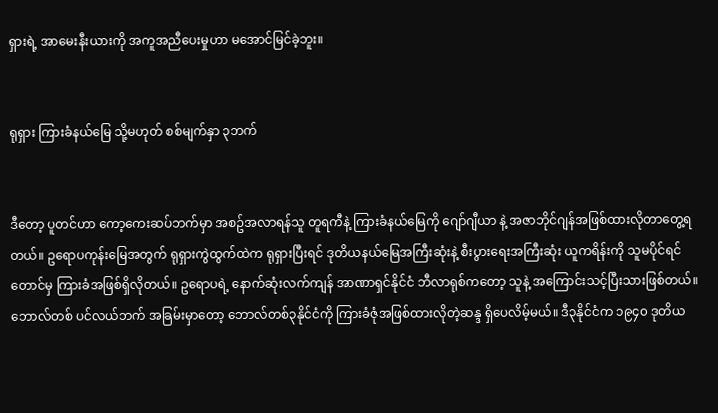ရှားရဲ့ အာမေးနီးယားကို အကူအညီပေးမှုဟာ မအောင်မြင်ခဲ့ဘူး။


ရုရှား ကြားခံနယ်မြေ သို့မဟုတ် စစ်မျက်နှာ ၃ဘက်


ဒီတော့ ပူတင်ဟာ ကော့‌ကေးဆပ်ဘက်မှာ အစဥ်အလာရန်သူ တူရကီနဲ့ ကြားခံနယ်မြေကို ဂျော်ဂျီယာ နဲ့ အဇာဘိုင်ဂျန်အဖြစ်ထားလိုတာတွေ့ရတယ်။ ဥရောပကုန်းမြေအတွက် ရုရှားကွဲထွက်ထဲက ရုရှားပြီးရင် ဒုတိယနယ်မြေအကြီးဆုံးနဲ့ စီးပွားရေးအကြီးဆုံး ယူကရိန်းကို သူမပိုင်ရင်တောင်မှ ကြားခံအဖြစ်ရှိလိုတယ်။ ဥရောပရဲ့ နောက်ဆုံးလက်ကျန် အာဏာရှင်နိုင်ငံ ဘီလာရုစ်ကတော့ သူနဲ့ အကြောင်းသင့်ပြီးသားဖြစ်တယ်။ ဘောလ်တစ် ပင်လယ်ဘက် အခြမ်းမှာတော့ ဘောလ်တစ်၃နိုင်ငံကို ကြားခံဇုံအဖြစ်ထားလိုတဲ့ဆန္ဒ ရှိပေလိမ့်မယ်။ ဒီ၃နိုင်ငံက ၁၉၄၀ ဒုတိယ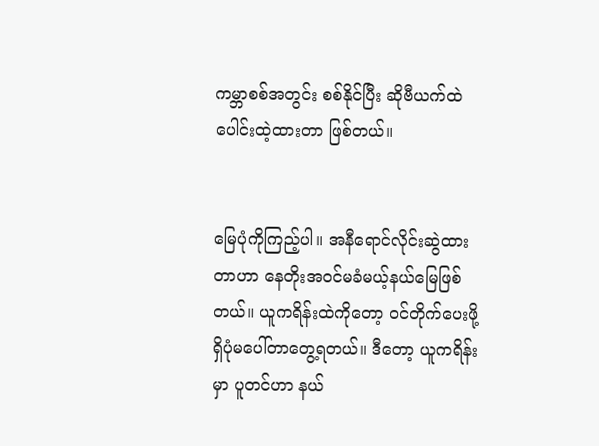ကမ္ဘာစစ်အတွင်း စစ်နိုင်ပြီး ဆိုဗီယက်ထဲ ပေါင်းထဲ့ထားတာ ဖြစ်တယ်။


မြေပုံကိုကြည့်ပါ။ အနီရောင်လိုင်းဆွဲထားတာဟာ နေတိုးအဝင်မခံမယ့်နယ်မြေဖြစ်တယ်။ ယူကရိန်းထဲကိုတော့ ဝင်တိုက်ပေးဖို့ရှိပုံမပေါ်တာတွေ့ရတယ်။ ဒီတော့ ယူကရိန်းမှာ ပူတင်ဟာ နယ်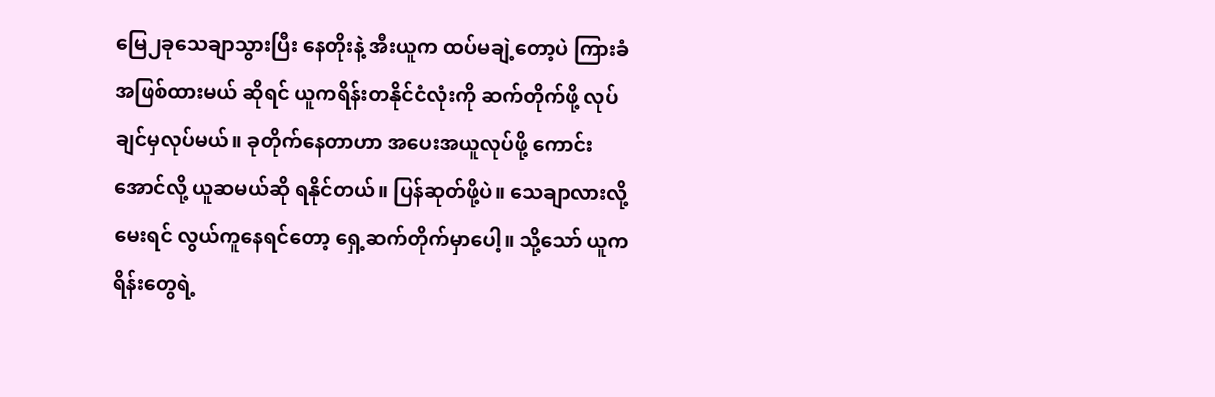မြေ၂ခုသေချာသွားပြီး နေတိုးနဲ့ အီးယူက ထပ်မချဲ့တော့ပဲ ကြားခံအဖြစ်ထားမယ် ဆိုရင် ယူကရိန်းတနိုင်ငံလုံးကို ဆက်တိုက်ဖို့ လုပ်ချင်မှလုပ်မယ်။ ခုတိုက်နေတာဟာ အပေးအယူလုပ်ဖို့ ကောင်းအောင်လို့ ယူဆမယ်ဆို ရနိုင်တယ်။ ပြန်ဆုတ်ဖို့ပဲ။ သေချာလားလို့မေးရင် လွယ်ကူနေရင်တော့ ရှေ့ဆက်တိုက်မှာပေါ့။ သို့သော် ယူကရိန်းတွေရဲ့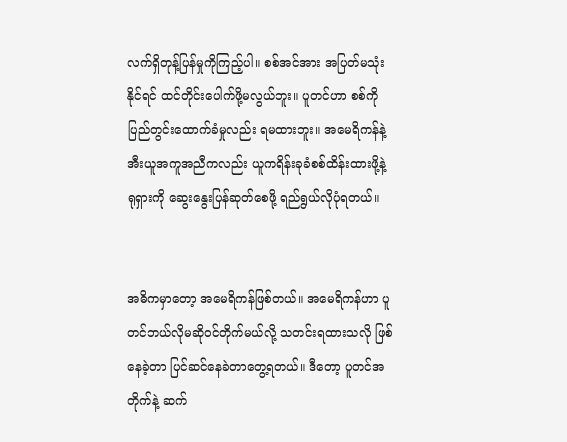လက်ရှိတုန့်ပြန်မှုကိုကြည့်ပါ။ စစ်အင်အား အပြတ်မသုံးနိုင်ရင် ထင်တိုင်းပေါက်ဖို့မလွယ်ဘူး။ ပူတင်ဟာ စစ်ကို ပြည်တွင်းထောက်ခံမှုလည်း ရမထားဘူး။ အမေရိကန်နဲ့ အီးယူအကူအညီကလည်း ယူကရိန်းခုခံစစ်ထိန်းထားဖို့နဲ့ ရုရှားကို ဆွေးနွေးပြန်ဆုတ်စေဖို့ ရည်ရွယ်လိုပုံရတယ်။


အဓိကမှာတော့ အမေရိကန်ဖြစ်တယ်။ အမေရိကန်ဟာ ပူတင်ဘယ်လိုမဆိုဝင်တိုက်မယ်လို့ သတင်းရထားသလို ဖြစ်နေခဲ့တာ ပြင်ဆင်နေခဲတာတွေ့ရတယ်။ ဒီတော့ ပူတင်အတိုက်နဲ့ ဆက်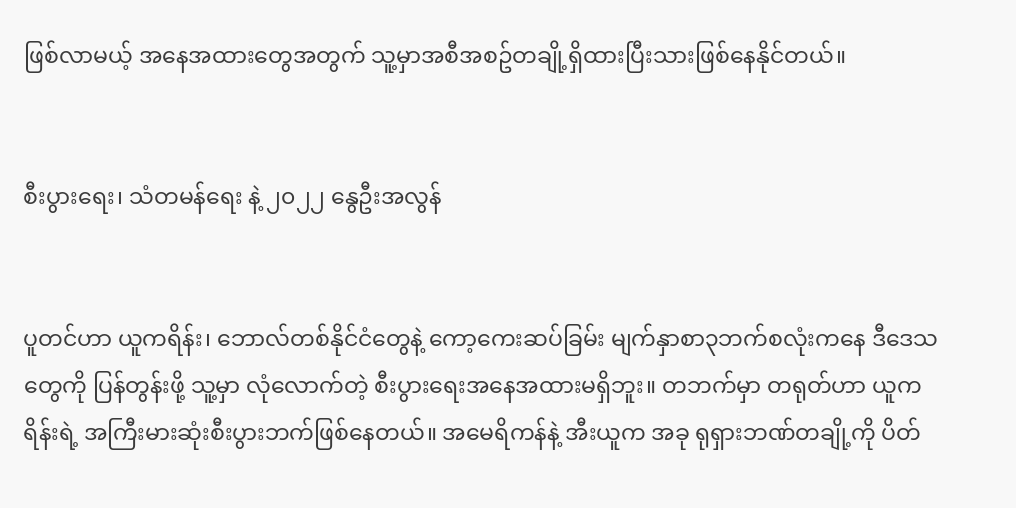ဖြစ်လာမယ့် အနေအထားတွေအတွက် သူ့မှာအစီအစဥ်တချို့ရှိထားပြီးသားဖြစ်နေနိုင်တယ်။


စီးပွားရေး၊ သံတမန်ရေး နဲ့ ၂၀၂၂ နွေဦးအလွန်


ပူတင်ဟာ ယူကရိန်း၊ ဘောလ်တစ်နိုင်ငံတွေနဲ့ ကော့ကေးဆပ်ခြမ်း မျက်နှာစာ၃ဘက်စလုံးကနေ ဒီဒေသတွေကို ပြန်တွန်းဖို့ သူ့မှာ လုံလောက်တဲ့ စီးပွားရေးအနေအထားမရှိဘူး။ တဘက်မှာ တရုတ်ဟာ ယူကရိန်းရဲ့ အကြီးမားဆုံးစီးပွားဘက်ဖြစ်နေတယ်။ အမေရိကန်နဲ့ အီးယူက အခု ရုရှားဘဏ်တချို့ကို ပိတ်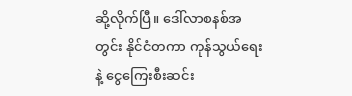ဆို့လိုက်ပြီ။ ဒေါ်လာစနစ်အတွင်း နိုင်ငံတကာ ကုန်သွယ်ရေးနဲ့ ငွေကြေးစီးဆင်း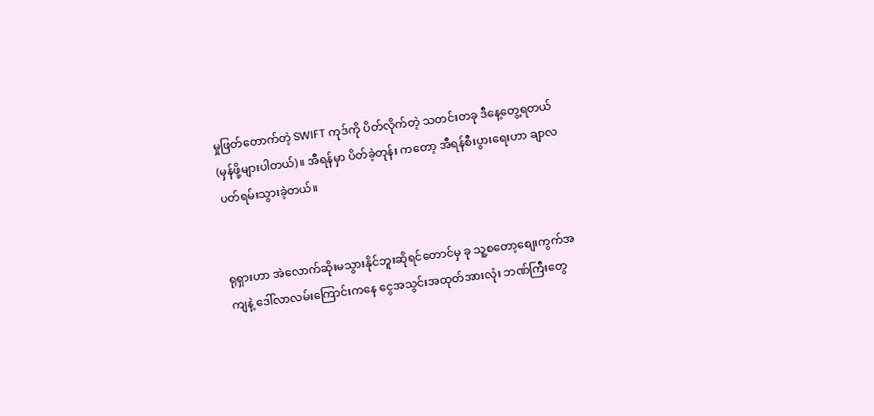မှုဖြတ်တောက်တဲ့ SWIFT ကုဒ်ကို ပိတ်လိုက်တဲ့ သတင်းတခု ဒီနေ့တွေ့ရတယ် (မှန်ဖို့များပါတယ်)။ အီရန်မှာ ပိတ်ခဲ့တုန်း ကတော့ အီရန်စီးပွားရေးဟာ ချာလပတ်ရမ်းသွားခဲ့တယ်။


ရုရှားဟာ အဲလောက်ဆိုးမသွားနိုင်ဘူးဆိုရင်တောင်မှ ခု သူ့စတော့စျေးကွက်အကျနဲ့ ဒေါ်လာလမ်းကြောင်းကနေ ငွေအသွင်းအထုတ်အားလုံး ဘဏ်ကြီးတွေ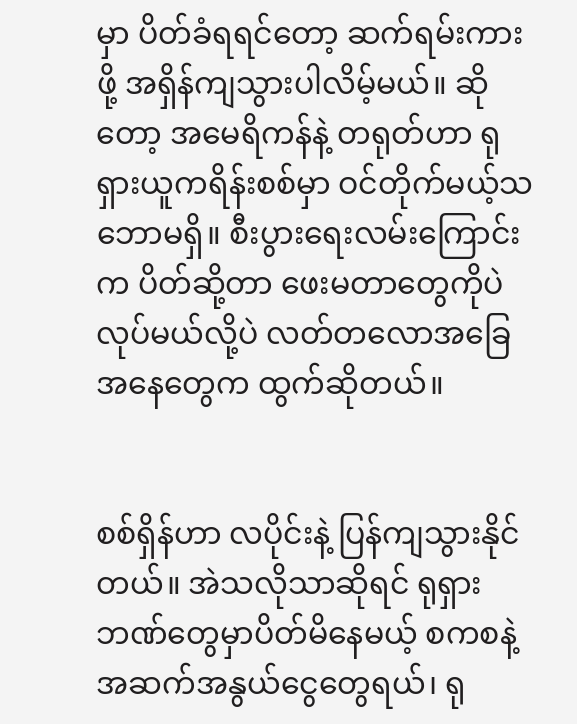မှာ ပိတ်ခံရရင်တော့ ဆက်ရမ်းကားဖို့ အရှိန်ကျသွားပါလိမ့်မယ်။ ဆိုတော့ အမေရိကန်နဲ့ တရုတ်ဟာ ရုရှားယူကရိန်းစစ်မှာ ဝင်တိုက်မယ့်သဘောမရှိ။ စီးပွားရေးလမ်းကြောင်းက ပိတ်ဆို့တာ ဖေးမတာတွေကိုပဲ လုပ်မယ်လို့ပဲ လတ်တလောအခြေအနေတွေက ထွက်ဆိုတယ်။


စစ်ရှိန်ဟာ လပိုင်းနဲ့ ပြန်ကျသွားနိုင်တယ်။ အဲသလိုသာဆိုရင် ရုရှားဘဏ်တွေမှာပိတ်မိနေမယ့် စကစနဲ့ အဆက်အနွယ်‌ငွေတွေရယ်၊ ရု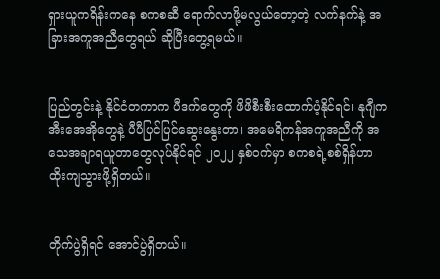ရှားယူကရိန်းကနေ စကစဆီ ရောက်လာဖို့မလွယ်တော့တဲ့ လက်နက်နဲ့ အခြားအကူအညီတွေရယ် ဆိုပြီးတွေ့ရမယ်။


ပြည်တွင်းနဲ့ နိုင်ငံတကာက ပီဒက်တွေကို ဖိဖိစီးစီးထောက်ပံ့နိုင်ရင်၊ နုဂျီက အီးအေအိုတွေနဲ့ ပီပီပြင်ပြင်ဆွေးနွေးတာ၊ အမေရိကန်အကူအညီကို အသေအချာရယူတာတွေလုပ်နိုင်ရင် ၂၀၂၂ နှစ်ဝက်မှာ စကစရဲ့စစ်ရှိန်ဟာ ထိုးကျသွားဖို့ရှိတယ်။


တိုက်ပွဲရှိရင် အောင်ပွဲရှိတယ်။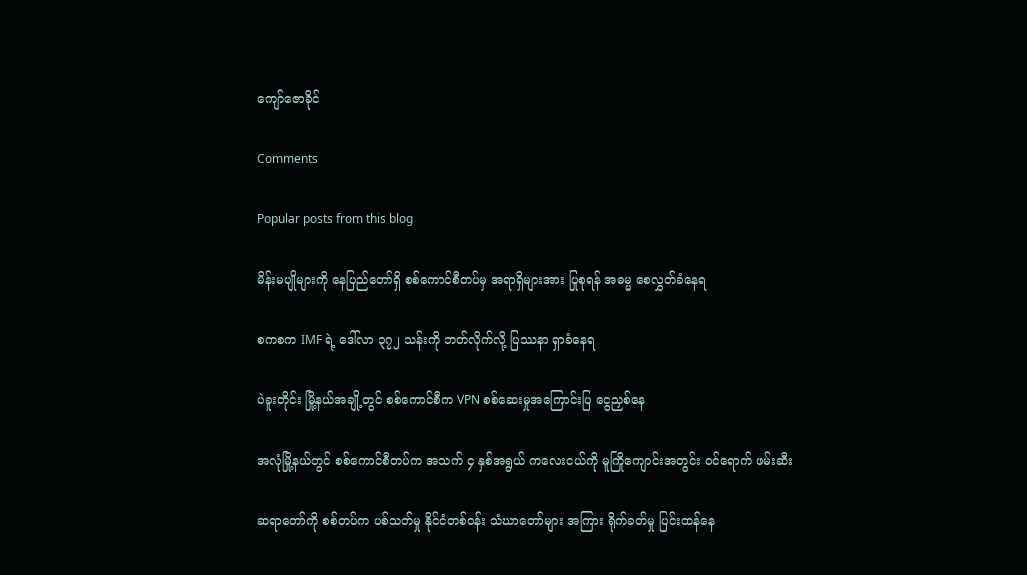ကျော်ဇောခိုင်

Comments

Popular posts from this blog

မိန်းမပျိုများကို နေပြည်တော်ရှိ စစ်ကောင်စီတပ်မှ အရာရှိများအား ပြုစုရန် အဓမ္မ စေလွှတ်ခံနေရ

စကစက IMF ရဲ့ ဒေါ်လာ ၃၇၂ သန်းကို ဘတ်လိုက်လို့ ပြဿနာ ရှာခံနေရ

ပဲခူးတိုင်း မြို့နယ်အချို့တွင် စစ်ကောင်စီက VPN စစ်ဆေးမှုအကြောင်းပြ ငွေညှစ်နေ

အလုံမြို့နယ်တွင် စစ်ကောင်စီတပ်က အသက် ၄ နှစ်အရွယ် ကလေးငယ်ကို မူကြိုကျောင်းအတွင်း ဝင်ရောက် ဖမ်းဆီး

ဆရာတော်ကို စစ်တပ်က ပစ်သတ်မှု နိုင်ငံတစ်ဝန်း သံဃာတော်များ အကြား ရိုက်ခတ်မှု ပြင်းထန်နေ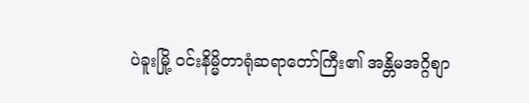ပဲခူးမြို့ ဝင်းနိမ္မိတာရုံဆရာတော်ကြီး၏ အန္တိမအဂ္ဂိစျာ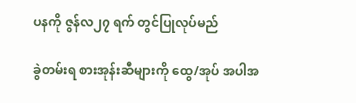ပနကို ဇွန်လ၂၇ ရက် တွင်ပြုလုပ်မည်

ခွဲတမ်းရ စားအုန်းဆီများကို ထွေ/အုပ် အပါအ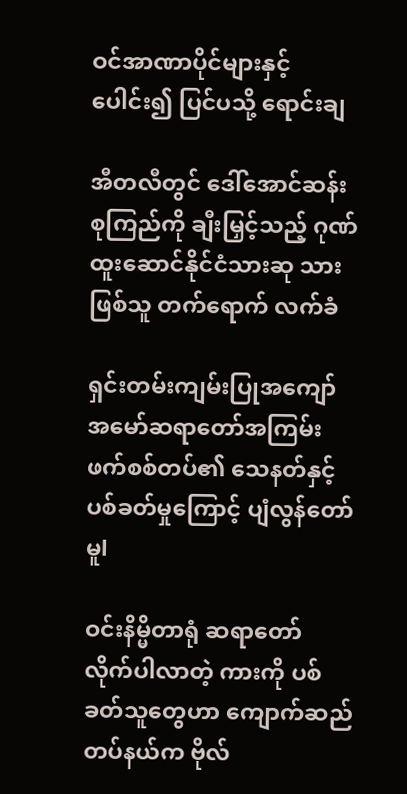ဝင်အာဏာပိုင်များနှင့်ပေါင်း၍ ပြင်ပသို့ ရောင်းချ

အီတလီတွင် ဒေါ်အောင်ဆန်းစုကြည်ကို ချီးမြှင့်သည့် ဂုဏ်ထူးဆောင်နိုင်ငံသားဆု သားဖြစ်သူ တက်ရောက် လက်ခံ

ရှင်းတမ်းကျမ်းပြုအကျော်အမော်ဆရာတော်အကြမ်းဖက်စစ်တပ်၏ သေနတ်နှင့် ပစ်ခတ်မှုကြောင့် ပျံလွန်တော်မူl

ဝင်းနိမ္မိတာရုံ ဆရာတော် လိုက်ပါလာတဲ့ ကားကို ပစ်ခတ်သူတွေဟာ ကျောက်ဆည်တပ်နယ်က ဗိုလ်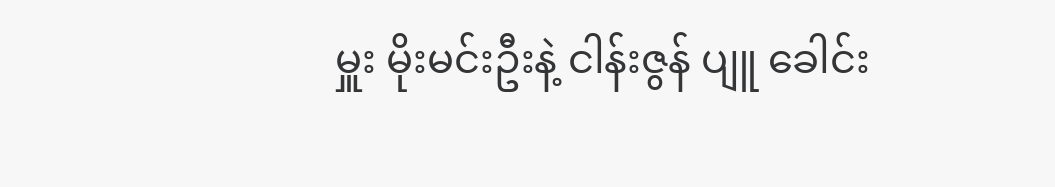မှူး မိုးမင်းဦးနဲ့ ငါန်းဇွန် ပျူ ခေါင်း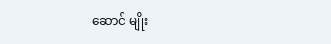ဆောင် မျိုး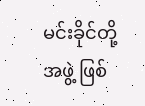မင်းခိုင်တို့ အဖွဲ့ ဖြစ်